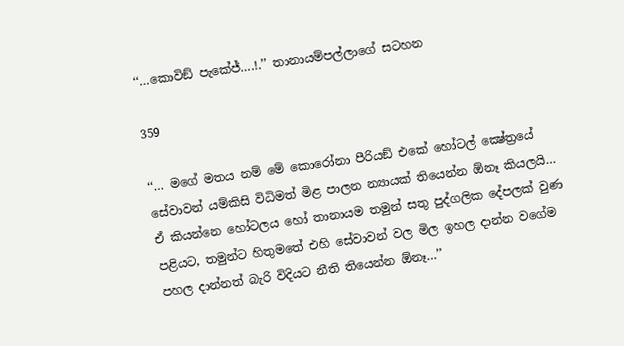‘‘…කොවිඞ් පැකේජ්….!.’’ තානායම්පල්ලාගේ සටහන

359

‘‘… මගේ මතය නම් මේ කොරෝනා පීරියඞ් එකේ හෝටල් ක්‍ෂේත්‍රයේ සේවාවන් යම්කිසි විධිමත් මිළ පාලන න්‍යායක් තියෙන්න ඕනෑ කියලයි… ඒ කියන්නෙ හෝටලය හෝ තානායම තමුන් සතු පුද්ගලික දේපලක් වුණ පළියට, තමුන්ට හිතුමතේ එහි සේවාවන් වල මිල ඉහල දාන්න වගේම පහල දාන්නත් බැරි විදියට නීති තියෙන්න ඕනෑ…’’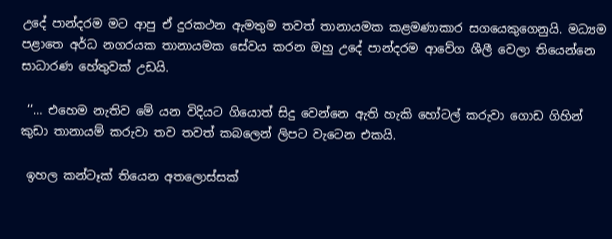උදේ පාන්දරම මට ආපු ඒ දුරකථන ඇමතුම තවත් තානායමක කළමණාකාර සගයෙකුගෙනුයි. මධ්‍යම පළාතෙ අර්ධ නගරයක තානායමක සේවය කරන ඔහු උදේ පාන්දරම ආවේග ශීලී වෙලා තියෙන්නෙ සාධාරණ හේතුවක් උඩයි.

 ‘‘… එහෙම නැතිව මේ යන විදියට ගියොත් සිදු වෙන්නෙ ඇති හැකි හෝටල් කරුවා ගොඩ ගිහින් කුඩා තානායම් කරුවා තව තවත් කබලෙන් ලිපට වැටෙන එකයි.

 ඉහල කන්ටෑක් තියෙන අතලොස්සක්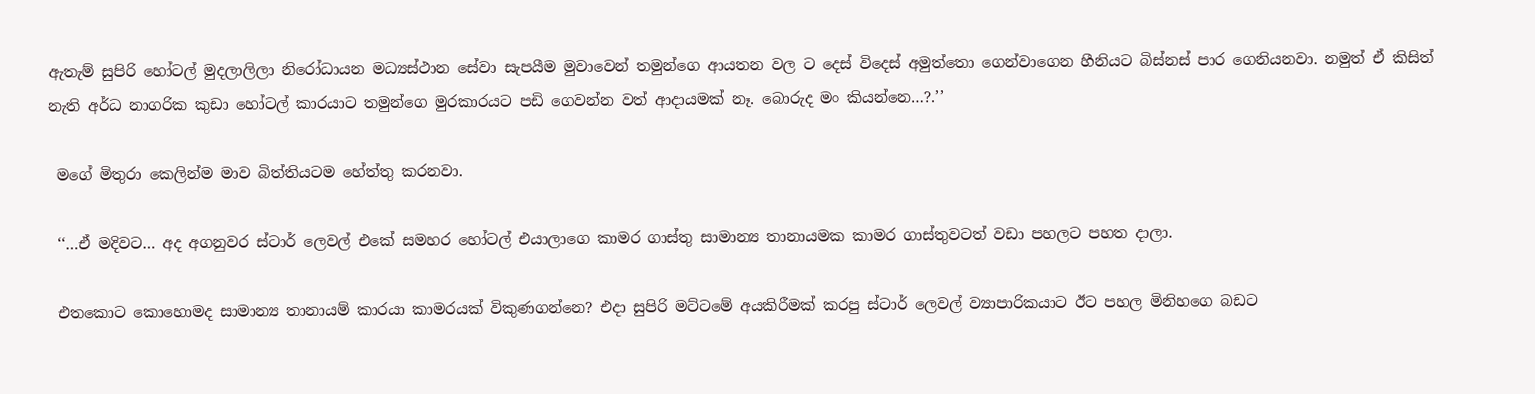ඇතැම් සුපිරි හෝටල් මුදලාලිලා නිරෝධායන මධ්‍යස්ථාන සේවා සැපයීම මුවාවෙන් තමුන්ගෙ ආයතන වල ට දෙස් විදෙස් අමුත්තො ගෙන්වාගෙන හීනියට බිස්නස් පාර ගෙනියනවා. නමුත් ඒ කිසිත් නැති අර්ධ නාගරික කුඩා හෝටල් කාරයාට තමුන්ගෙ මුරකාරයට පඩි ගෙවන්න වත් ආදායමක් නෑ. බොරුද මං කියන්නෙ…?.’’

 මගේ මිතුරා කෙලින්ම මාව බිත්තියටම හේත්තු කරනවා.

 ‘‘…ඒ මදිවට… අද අගනුවර ස්ටාර් ලෙවල් එකේ සමහර හෝටල් එයාලාගෙ කාමර ගාස්තු සාමාන්‍ය තානායමක කාමර ගාස්තුවටත් වඩා පහලට පහත දාලා.

 එතකොට කොහොමද සාමාන්‍ය තානායම් කාරයා කාමරයක් විකුණගන්නෙ? එදා සුපිරි මට්ටමේ අයකිරීමක් කරපු ස්ටාර් ලෙවල් ව්‍යාපාරිකයාට ඊට පහල මිනිහගෙ බඩට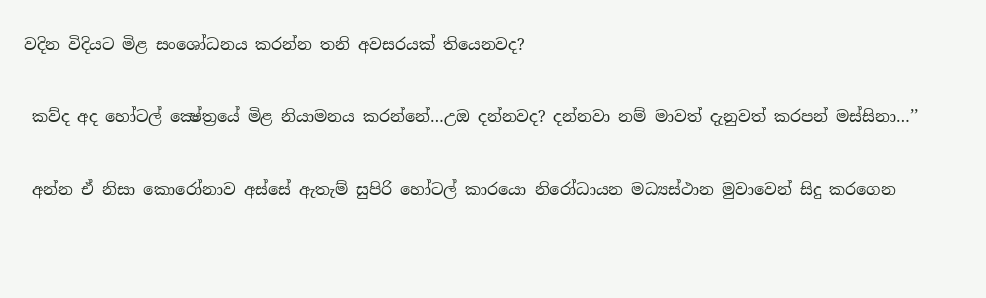වදින විදියට මිළ සංශෝධනය කරන්න තනි අවසරයක් තියෙනවද?

 කව්ද අද හෝටල් ක්‍ෂේත්‍රයේ මිළ නියාමනය කරන්නේ…උඔ දන්නවද? දන්නවා නම් මාවත් දැනුවත් කරපන් මස්සිනා…’’

 අන්න ඒ නිසා කොරෝනාව අස්සේ ඇතැම් සුපිරි හෝටල් කාරයො නිරෝධායන මධ්‍යස්ථාන මුවාවෙන් සිදු කරගෙන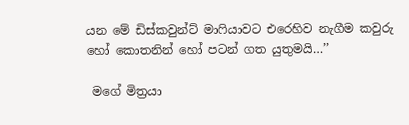යන මේ ඩිස්කවුන්ට් මාෆියාවට එරෙහිව නැගීම කවුරු හෝ කොතනින් හෝ පටන් ගත යුතුමයි…’’

 මගේ මිත්‍රයා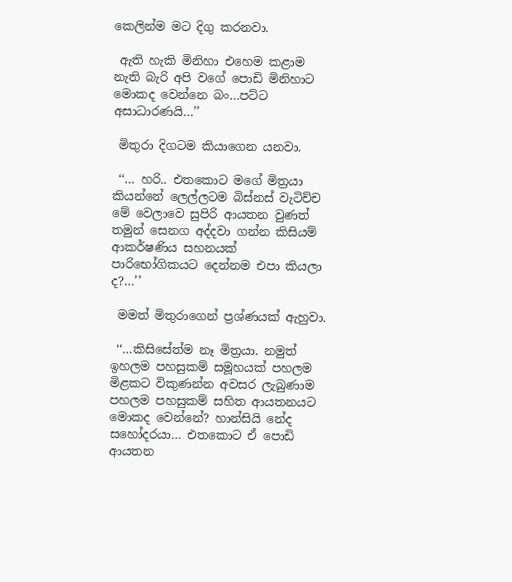කෙලින්ම මට දිගු කරනවා.

 ඇති හැකි මිනිහා එහෙම කළාම නැති බැරි අපි වගේ පොඩි මිනිහාට මොකද වෙන්නෙ බං…පට්ට අසාධාරණයි…’’

 මිතුරා දිගටම කියාගෙන යනවා.

 ‘‘… හරි.. එතකොට මගේ මිත්‍රයා කියන්නේ ලෙල්ලටම බිස්නස් වැටිච්ච මේ වෙලාවෙ සුපිරි ආයතන වුණත් තමුන් සෙනග අද්දවා ගන්න කිසියම් ආකර්ෂණිය සහනයක් පාරිභෝගිකයට දෙන්නම එපා කියලා ද?…’’

 මමත් මිතුරාගෙන් ප්‍රශ්ණයක් ඇහුවා.

 ‘‘…කිසිසේත්ම නෑ මිත්‍රයා. නමුත් ඉහලම පහසුකම් සමූහයක් පහලම මිළකට විකුණන්න අවසර ලැබුණාම පහලම පහසුකම් සහිත ආයතනයට මොකද වෙන්නේ? හාන්සියි නේද සහෝදරයා… එතකොට ඒ පොඩි ආයතන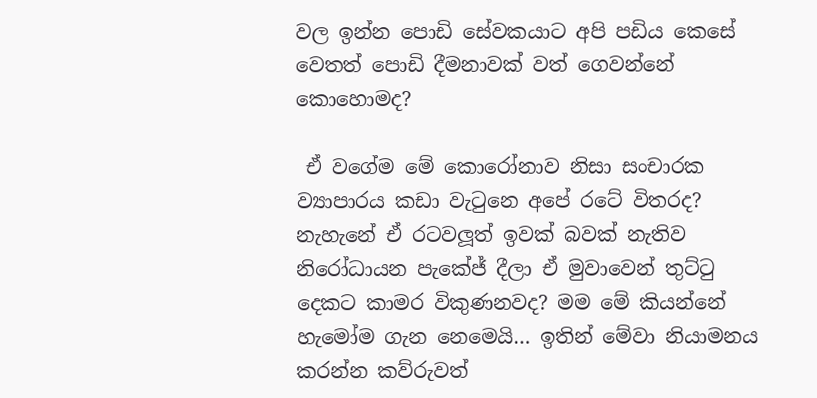වල ඉන්න පොඩි සේවකයාට අපි පඩිය කෙසේ වෙතත් පොඩි දීමනාවක් වත් ගෙවන්නේ කොහොමද?

 ඒ වගේම මේ කොරෝනාව නිසා සංචාරක ව්‍යාපාරය කඩා වැටුනෙ අපේ රටේ විතරද? නැහැනේ ඒ රටවලූත් ඉවක් බවක් නැතිව නිරෝධායන පැකේජ් දීලා ඒ මුවාවෙන් තුට්ටු දෙකට කාමර විකුණනවද? මම මේ කියන්නේ හැමෝම ගැන නෙමෙයි… ඉතින් මේවා නියාමනය කරන්න කව්රුවත්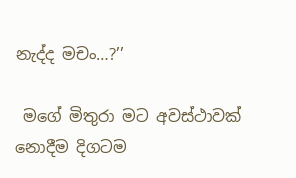නැද්ද මචං…?’’

 මගේ මිතුරා මට අවස්ථාවක් නොදීම දිගටම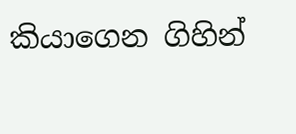කියාගෙන ගිහින්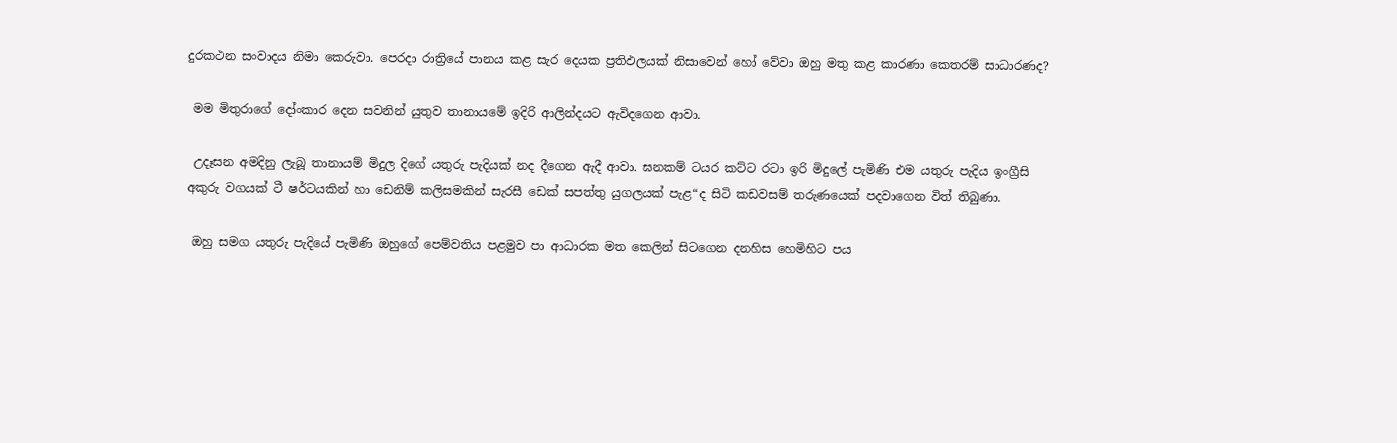දුරකථන සංවාදය නිමා කෙරුවා. පෙරදා රාත්‍රියේ පානය කළ සැර දෙයක ප්‍රතිඵලයක් නිසාවෙන් හෝ වේවා ඔහු මතු කළ කාරණා කෙතරම් සාධාරණද?

 මම මිතුරාගේ දෝංකාර දෙන සවනින් යුතුව තානායමේ ඉදිරි ආලින්දයට ඇවිදගෙන ආවා.

 උදෑසන අමදිනු ලැබූ තානායම් මිදුල දිගේ යතුරු පැදියක් නද දීගෙන ඇදී ආවා. ඝනකම් ටයර කට්ට රටා ඉරි මිදුලේ පැමිණි එම යතුරු පැදිය ඉංග්‍රීසි අකුරු වගයක් ටී ෂර්ටයකින් හා ඩෙනිම් කලිසමකින් සැරසී ඩෙක් සපත්තු යුගලයක් පැළ“ද සිටි කඩවසම් තරුණයෙක් පදවාගෙන විත් තිබුණා.

 ඔහු සමග යතුරු පැදියේ පැමිණි ඔහුගේ පෙම්වතිය පළමුව පා ආධාරක මත කෙලින් සිටගෙන දනහිස හෙමිහිට පය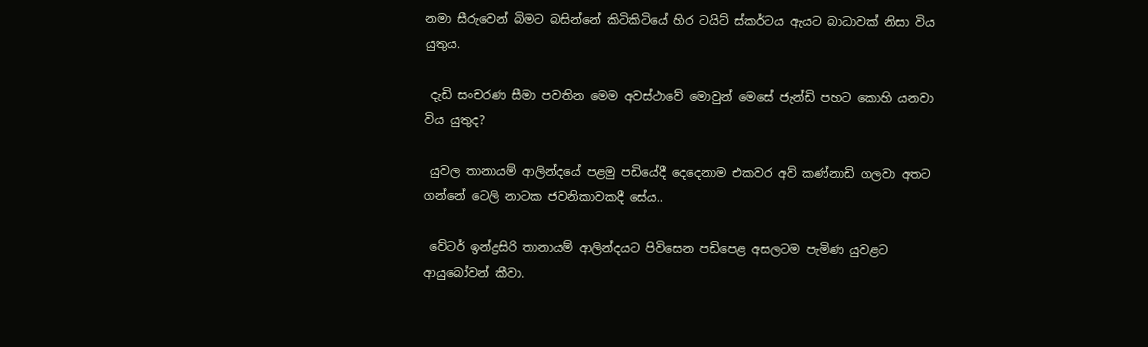නමා සීරුවෙන් බිමට බසින්නේ කිටිකිටියේ හිර ටයිට් ස්කර්ටය ඇයට බාධාවක් නිසා විය යුතුය.

 දැඩි සංචරණ සීමා පවතින මෙම අවස්ථාවේ මොවුන් මෙසේ ජැන්ඩි පහට කොහි යනවා විය යුතුද?

 යුවල තානායම් ආලින්දයේ පළමු පඩියේදී දෙදෙනාම එකවර අව් කණ්නාඩි ගලවා අතට ගන්නේ ටෙලි නාටක ජවනිකාවකදී සේය..

 වේටර් ඉන්ද්‍රසිරි තානායම් ආලින්දයට පිවිසෙන පඩිපෙළ අසලටම පැමිණ යුවළට ආයුබෝවන් කීවා.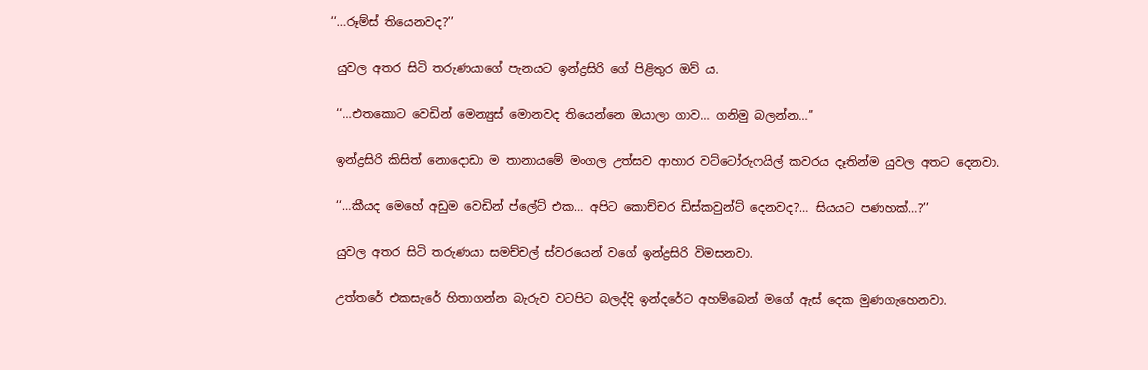‘‘…රූම්ස් තියෙනවද?’’

 යුවල අතර සිටි තරුණයාගේ පැනයට ඉන්ද්‍රසිරි ගේ පිළිතුර ඔව් ය.

 ‘‘…එතකොට වෙඩින් මෙන්‍යුස් මොනවද තියෙන්නෙ ඔයාලා ගාව… ගනිමු බලන්න…’’

 ඉන්ද්‍රසිරි කිසිත් නොදොඩා ම තානායමේ මංගල උත්සව ආහාර වට්ටෝරුෆයිල් කවරය දෑතින්ම යුවල අතට දෙනවා.

 ‘‘…කීයද මෙහේ අඩුම වෙඩින් ප්ලේට් එක… අපිට කොච්චර ඩිස්කවුන්ට් දෙනවද?… සියයට පණහක්…?’’

 යුවල අතර සිටි තරුණයා සමච්චල් ස්වරයෙන් වගේ ඉන්ද්‍රසිරි විමසනවා.

 උත්තරේ එකසැරේ හිතාගන්න බැරුව වටපිට බලද්දි ඉන්දරේට අහම්බෙන් මගේ ඇස් දෙක මුණගැහෙනවා.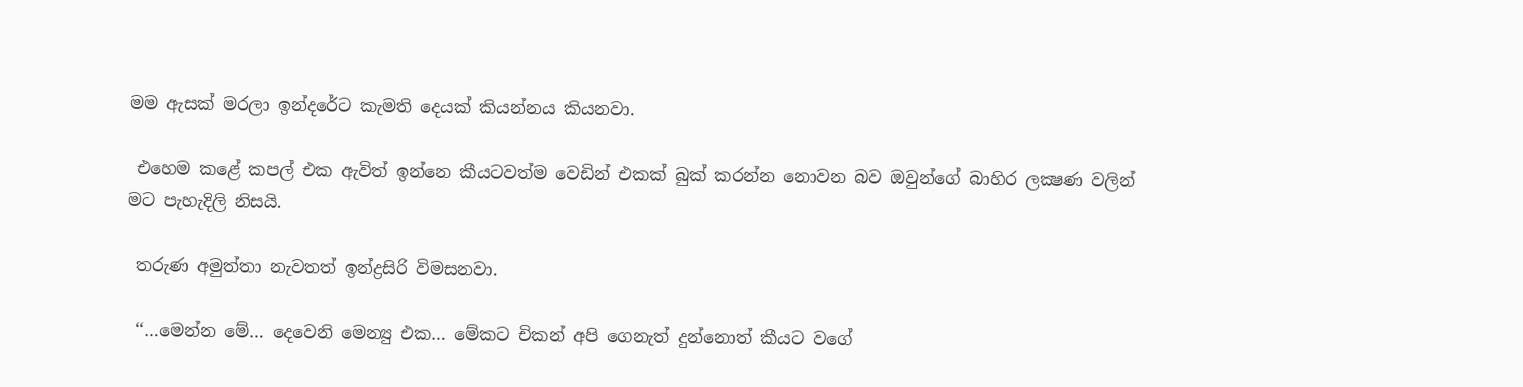මම ඇසක් මරලා ඉන්දරේට කැමති දෙයක් කියන්නය කියනවා.

 එහෙම කළේ කපල් එක ඇවිත් ඉන්නෙ කීයටවත්ම වෙඩින් එකක් බුක් කරන්න නොවන බව ඔවුන්ගේ බාහිර ලක්‍ෂණ වලින් මට පැහැදිලි නිසයි.

 තරුණ අමුත්තා නැවතත් ඉන්ද්‍රසිරි විමසනවා.

 ‘‘…මෙන්න මේ… දෙවෙනි මෙන්‍යු එක… මේකට චිකන් අපි ගෙනැත් දුන්නොත් කීයට වගේ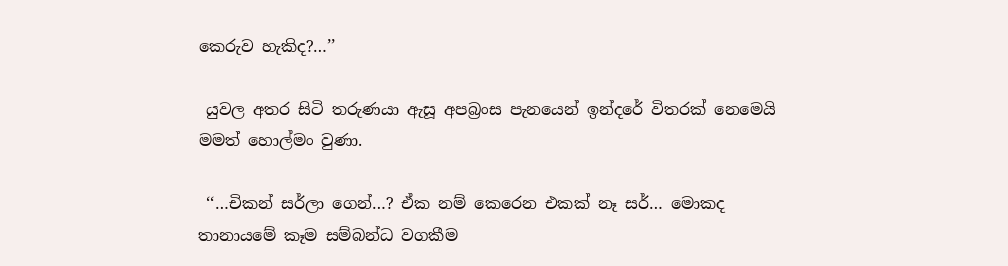කෙරුව හැකිද?…’’

 යුවල අතර සිටි තරුණයා ඇසූ අපබ්‍රංස පැනයෙන් ඉන්දරේ විතරක් නෙමෙයි මමත් හොල්මං වුණා.

 ‘‘…චිකන් සර්ලා ගෙන්…? ඒක නම් කෙරෙන එකක් නෑ සර්… මොකද තානායමේ කෑම සම්බන්ධ වගකීම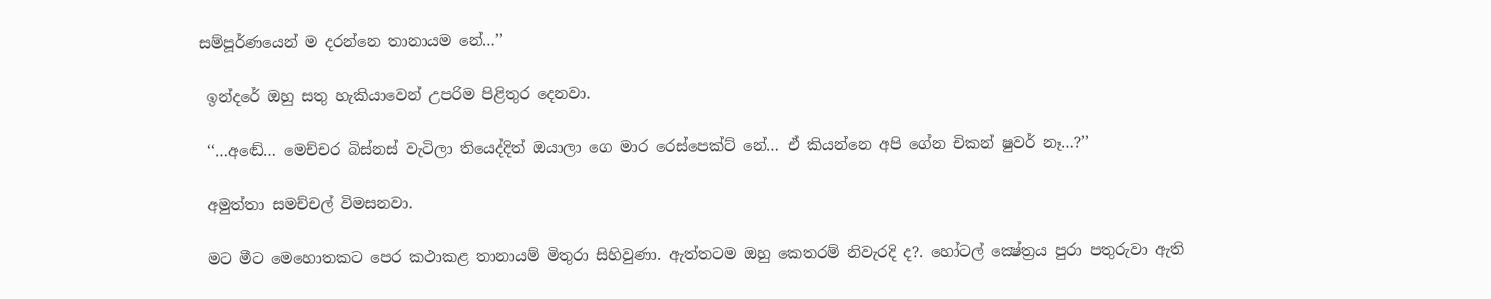සම්පූර්ණයෙන් ම දරන්නෙ තානායම නේ…’’

 ඉන්දරේ ඔහු සතු හැකියාවෙන් උපරිම පිළිතුර දෙනවා.

 ‘‘…අඬේ… මෙච්චර බිස්නස් වැටිලා තියෙද්දිත් ඔයාලා ගෙ මාර රෙස්පෙක්ට් නේ… ඒ කියන්නෙ අපි ගේන චිකන් ෂුවර් නෑ…?’’

 අමුත්තා සමච්චල් විමසනවා.

 මට මීට මෙහොතකට පෙර කථාකළ තානායම් මිතුරා සිහිවුණා. ඇත්තටම ඔහු කෙතරම් නිවැරදි ද?. හෝටල් ක්‍ෂේත්‍රය පුරා පතුරුවා ඇති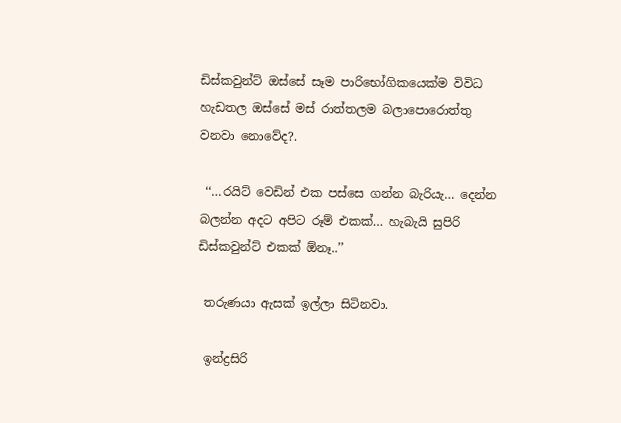ඩිස්කවුන්ට් ඔස්සේ සෑම පාරිභෝගිකයෙක්ම විවිධ හැඩතල ඔස්සේ මස් රාත්තලම බලාපොරොත්තු වනවා නොවේද?.

 ‘‘…රයිට් වෙඩින් එක පස්සෙ ගන්න බැරියැ… දෙන්න බලන්න අදට අපිට රූම් එකක්… හැබැයි සුපිරි ඩිස්කවුන්ට් එකක් ඕනෑ..’’

 තරුණයා ඇසක් ඉල්ලා සිටිනවා.

 ඉන්ද්‍රසිරි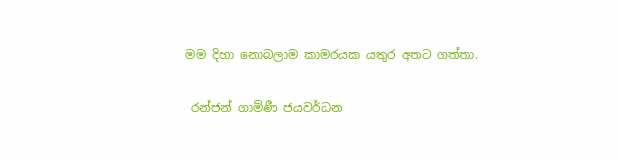මම දිහා නොබලාම කාමරයක යතුර අතට ගත්තා.

 රන්ජන් ගාමිණී ජයවර්ධන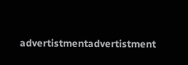advertistmentadvertistment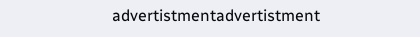advertistmentadvertistment